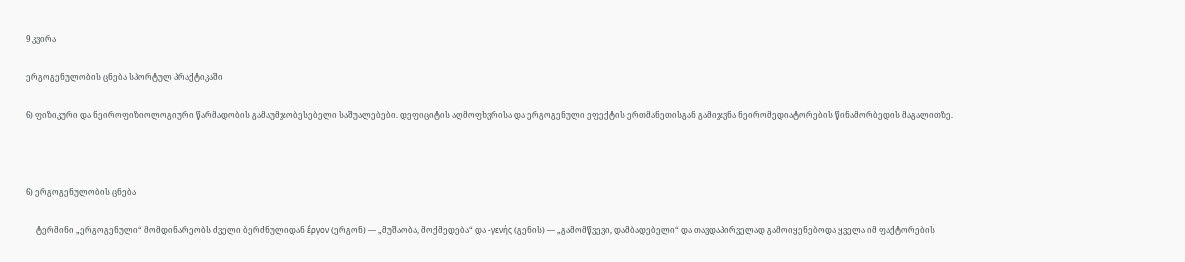9 კვირა

ერგოგენულობის ცნება სპორტულ პრაქტიკაში

6) ფიზიკური და ნეიროფიზიოლოგიური წარმადობის გამაუმჯობესებელი საშუალებები. დეფიციტის აღმოფხვრისა და ერგოგენული ეფექტის ერთმანეთისგან გამიჯვნა ნეირომედიატორების წინამორბედის მაგალითზე.



6) ერგოგენულობის ცნება

     ტერმინი „ერგოგენული“ მომდინარეობს ძველი ბერძნულიდან ἔργον (ერგონ) — „მუშაობა, მოქმედება“ და -γενής (გენის) — „გამომწვევი, დამბადებელი“ და თავდაპირველად გამოიყენებოდა ყველა იმ ფაქტორების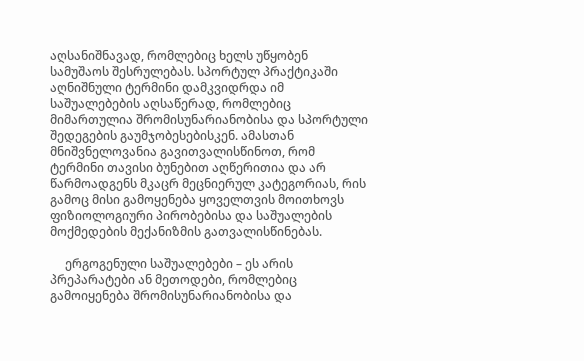აღსანიშნავად, რომლებიც ხელს უწყობენ სამუშაოს შესრულებას. სპორტულ პრაქტიკაში აღნიშნული ტერმინი დამკვიდრდა იმ საშუალებების აღსაწერად, რომლებიც მიმართულია შრომისუნარიანობისა და სპორტული შედეგების გაუმჯობესებისკენ. ამასთან მნიშვნელოვანია გავითვალისწინოთ, რომ ტერმინი თავისი ბუნებით აღწერითია და არ წარმოადგენს მკაცრ მეცნიერულ კატეგორიას, რის გამოც მისი გამოყენება ყოველთვის მოითხოვს ფიზიოლოგიური პირობებისა და საშუალების მოქმედების მექანიზმის გათვალისწინებას.

     ერგოგენული საშუალებები – ეს არის პრეპარატები ან მეთოდები, რომლებიც გამოიყენება შრომისუნარიანობისა და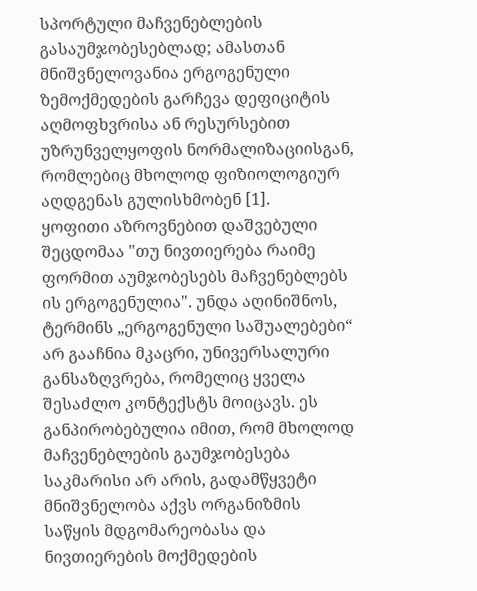სპორტული მაჩვენებლების გასაუმჯობესებლად; ამასთან მნიშვნელოვანია ერგოგენული ზემოქმედების გარჩევა დეფიციტის აღმოფხვრისა ან რესურსებით უზრუნველყოფის ნორმალიზაციისგან, რომლებიც მხოლოდ ფიზიოლოგიურ აღდგენას გულისხმობენ [1].
ყოფითი აზროვნებით დაშვებული შეცდომაა "თუ ნივთიერება რაიმე ფორმით აუმჯობესებს მაჩვენებლებს ის ერგოგენულია". უნდა აღინიშნოს, ტერმინს „ერგოგენული საშუალებები“ არ გააჩნია მკაცრი, უნივერსალური განსაზღვრება, რომელიც ყველა შესაძლო კონტექსტს მოიცავს. ეს განპირობებულია იმით, რომ მხოლოდ მაჩვენებლების გაუმჯობესება საკმარისი არ არის, გადამწყვეტი მნიშვნელობა აქვს ორგანიზმის საწყის მდგომარეობასა და ნივთიერების მოქმედების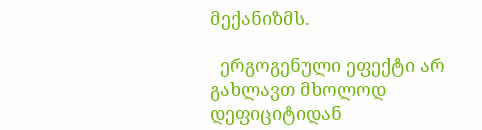მექანიზმს.

  ერგოგენული ეფექტი არ გახლავთ მხოლოდ დეფიციტიდან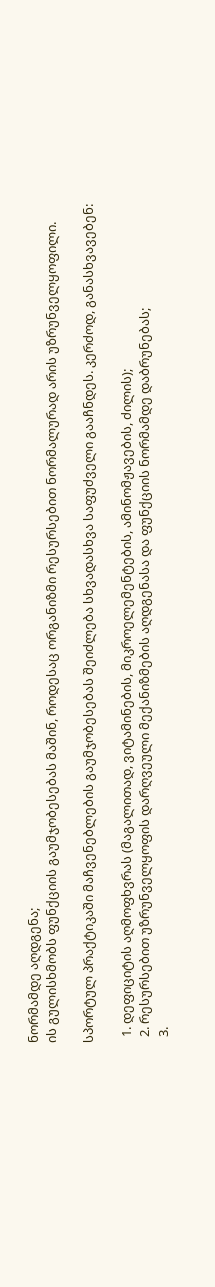ნორმამდე აღდგენა;
ის გულისხმობს ფუნქციის გაუმჯობესებას მაშინ, როდესაც ორგანიზმი რესურსებით ნორმალურად არის უზრუნველყოფილი.

სპორტულ პრაქტიკაში მაჩვენებლების გაუმჯობესებას შეიძლება სხვადასხვა საფუძველი გააჩნდეს. კერძოდ, განასხვავებენ:

  1. დეფიციტის აღმოფხვრას (მაგალითად, ვიტამინების, მიკროელემენტების, ამინომჟავების, ძილის);
  2. რესურსებით უზრუნველყოფის დარღვეული მექანიზმების აღდგენასა და ფუნქციის ნორმამდე დაბრუნებას;
  3.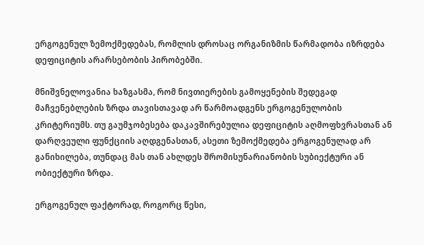ერგოგენულ ზემოქმედებას, რომლის დროსაც ორგანიზმის წარმადობა იზრდება დეფიციტის არარსებობის პირობებში.

მნიშვნელოვანია ხაზგასმა, რომ ნივთიერების გამოყენების შედეგად მაჩვენებლების ზრდა თავისთავად არ წარმოადგენს ერგოგენულობის კრიტერიუმს. თუ გაუმჯობესება დაკავშირებულია დეფიციტის აღმოფხვრასთან ან დარღვეული ფუნქციის აღდგენასთან, ასეთი ზემოქმედება ერგოგენულად არ განიხილება, თუნდაც მას თან ახლდეს შრომისუნარიანობის სუბიექტური ან ობიექტური ზრდა.

ერგოგენულ ფაქტორად, როგორც წესი,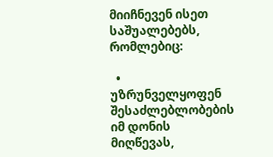მიიჩნევენ ისეთ საშუალებებს, რომლებიც:

  • უზრუნველყოფენ შესაძლებლობების იმ დონის მიღწევას,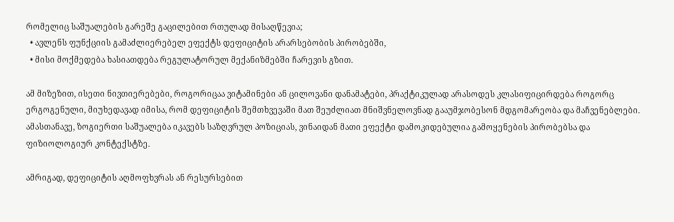რომელიც საშუალების გარეშე გაცილებით რთულად მისაღწევია;
  • ავლენს ფუნქციის გამაძლიერებელ ეფექტს დეფიციტის არარსებობის პირობებში,
  • მისი მოქმედება ხასიათდება რეგულატორულ მექანიზმებში ჩარევის გზით.

ამ მიზეზით, ისეთი ნივთიერებები, როგორიცაა ვიტამინები ან ცილოვანი დანამატები, პრაქტიკულად არასოდეს კლასიფიცირდება როგორც ერგოგენული, მიუხედავად იმისა, რომ დეფიციტის შემთხვევაში მათ შეუძლიათ მნიშვნელოვნად გააუმჯობესონ მდგომარეობა და მაჩვენებლები. ამასთანავე, ზოგიერთი საშუალება იკავებს საზღვრულ პოზიციას, ვინაიდან მათი ეფექტი დამოკიდებულია გამოყენების პირობებსა და ფიზიოლოგიურ კონტექსტზე.

ამრიგად, დეფიციტის აღმოფხვრას ან რესურსებით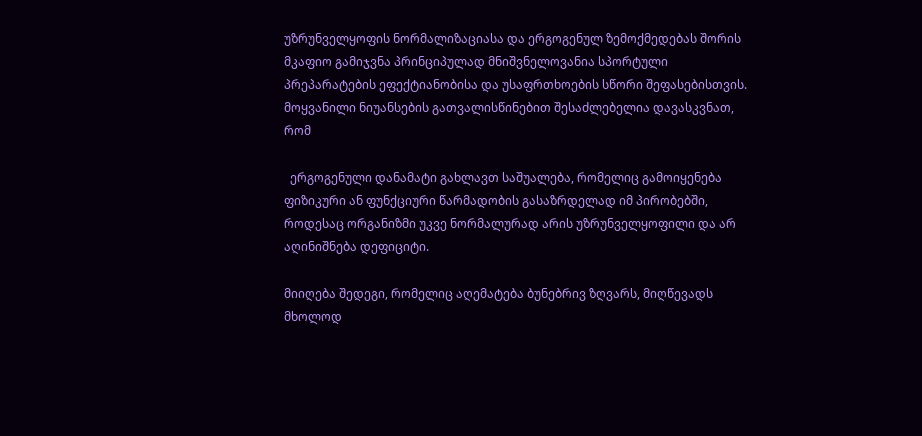უზრუნველყოფის ნორმალიზაციასა და ერგოგენულ ზემოქმედებას შორის მკაფიო გამიჯვნა პრინციპულად მნიშვნელოვანია სპორტული პრეპარატების ეფექტიანობისა და უსაფრთხოების სწორი შეფასებისთვის. მოყვანილი ნიუანსების გათვალისწინებით შესაძლებელია დავასკვნათ, რომ

  ერგოგენული დანამატი გახლავთ საშუალება, რომელიც გამოიყენება ფიზიკური ან ფუნქციური წარმადობის გასაზრდელად იმ პირობებში, როდესაც ორგანიზმი უკვე ნორმალურად არის უზრუნველყოფილი და არ აღინიშნება დეფიციტი.

მიიღება შედეგი, რომელიც აღემატება ბუნებრივ ზღვარს, მიღწევადს მხოლოდ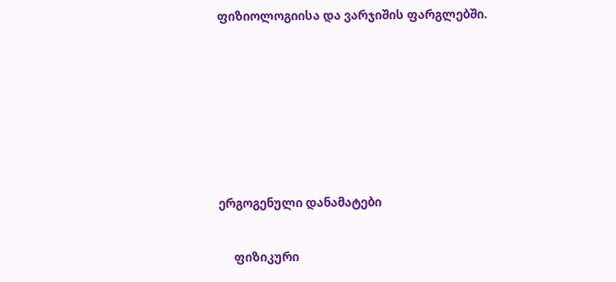ფიზიოლოგიისა და ვარჯიშის ფარგლებში.






ერგოგენული დანამატები

     ფიზიკური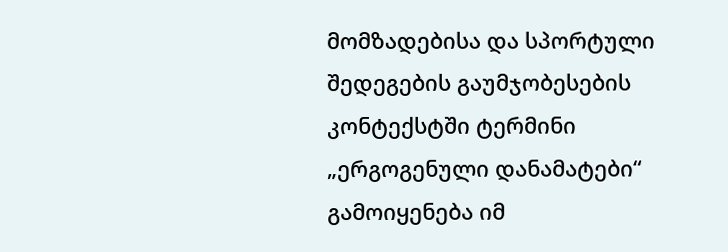მომზადებისა და სპორტული შედეგების გაუმჯობესების კონტექსტში ტერმინი „ერგოგენული დანამატები“ გამოიყენება იმ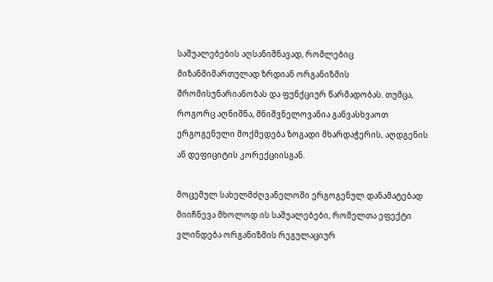საშუალებების აღსანიშნავად, რომლებიც მიზანმიმართულად ზრდიან ორგანიზმის შრომისუნარიანობას და ფუნქციურ წარმადობას. თუმცა, როგორც აღნიშნა, მნიშვნელოვანია განვასხვაოთ ერგოგენული მოქმედება ზოგადი მხარდაჭერის, აღდგენის ან დეფიციტის კორექციისგან.

მოცემულ სახელმძღვანელოში ერგოგენულ დანამატებად მიიჩნევა მხოლოდ ის საშუალებები, რომელთა ეფექტი ვლინდება ორგანიზმის რეგულაციურ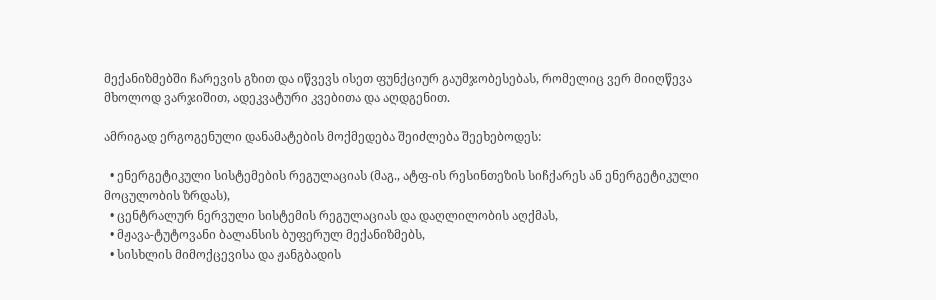მექანიზმებში ჩარევის გზით და იწვევს ისეთ ფუნქციურ გაუმჯობესებას, რომელიც ვერ მიიღწევა მხოლოდ ვარჯიშით, ადეკვატური კვებითა და აღდგენით.

ამრიგად ერგოგენული დანამატების მოქმედება შეიძლება შეეხებოდეს:

  • ენერგეტიკული სისტემების რეგულაციას (მაგ., ატფ-ის რესინთეზის სიჩქარეს ან ენერგეტიკული მოცულობის ზრდას),
  • ცენტრალურ ნერვული სისტემის რეგულაციას და დაღლილობის აღქმას,
  • მჟავა-ტუტოვანი ბალანსის ბუფერულ მექანიზმებს,
  • სისხლის მიმოქცევისა და ჟანგბადის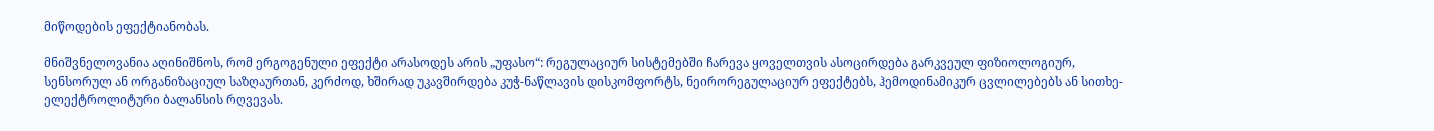მიწოდების ეფექტიანობას.

მნიშვნელოვანია აღინიშნოს, რომ ერგოგენული ეფექტი არასოდეს არის „უფასო“: რეგულაციურ სისტემებში ჩარევა ყოველთვის ასოცირდება გარკვეულ ფიზიოლოგიურ, სენსორულ ან ორგანიზაციულ საზღაურთან, კერძოდ, ხშირად უკავშირდება კუჭ-ნაწლავის დისკომფორტს, ნეირორეგულაციურ ეფექტებს, ჰემოდინამიკურ ცვლილებებს ან სითხე-ელექტროლიტური ბალანსის რღვევას.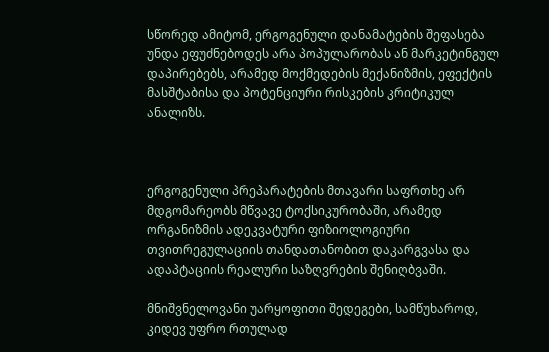სწორედ ამიტომ, ერგოგენული დანამატების შეფასება უნდა ეფუძნებოდეს არა პოპულარობას ან მარკეტინგულ დაპირებებს, არამედ მოქმედების მექანიზმის, ეფექტის მასშტაბისა და პოტენციური რისკების კრიტიკულ ანალიზს.



ერგოგენული პრეპარატების მთავარი საფრთხე არ მდგომარეობს მწვავე ტოქსიკურობაში, არამედ ორგანიზმის ადეკვატური ფიზიოლოგიური თვითრეგულაციის თანდათანობით დაკარგვასა და ადაპტაციის რეალური საზღვრების შენიღბვაში.

მნიშვნელოვანი უარყოფითი შედეგები, სამწუხაროდ, კიდევ უფრო რთულად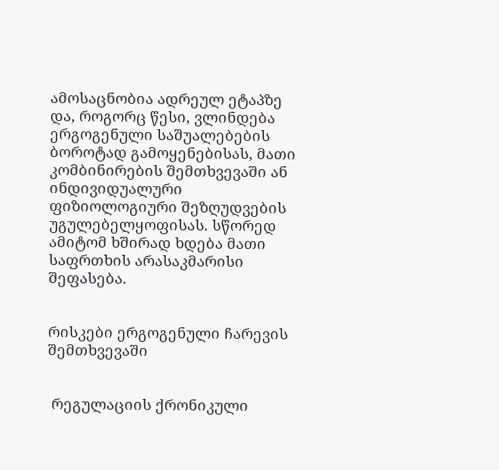ამოსაცნობია ადრეულ ეტაპზე და, როგორც წესი, ვლინდება ერგოგენული საშუალებების ბოროტად გამოყენებისას, მათი კომბინირების შემთხვევაში ან ინდივიდუალური ფიზიოლოგიური შეზღუდვების უგულებელყოფისას. სწორედ ამიტომ ხშირად ხდება მათი საფრთხის არასაკმარისი შეფასება.


რისკები ერგოგენული ჩარევის შემთხვევაში


 რეგულაციის ქრონიკული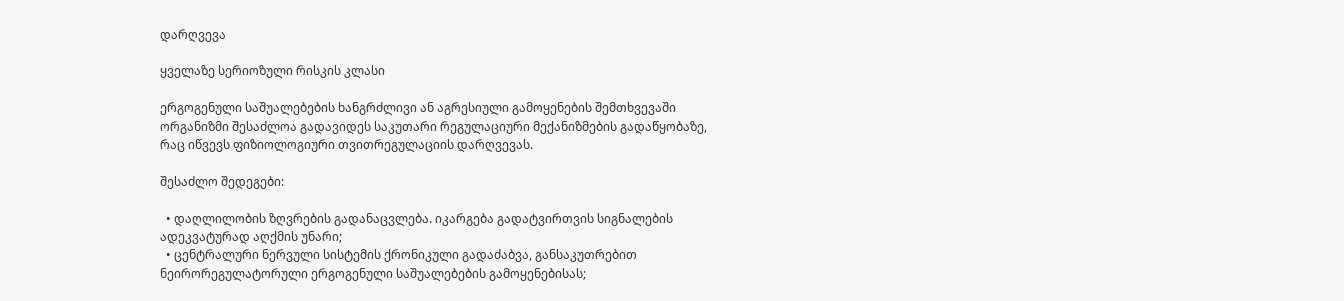დარღვევა

ყველაზე სერიოზული რისკის კლასი

ერგოგენული საშუალებების ხანგრძლივი ან აგრესიული გამოყენების შემთხვევაში ორგანიზმი შესაძლოა გადავიდეს საკუთარი რეგულაციური მექანიზმების გადაწყობაზე, რაც იწვევს ფიზიოლოგიური თვითრეგულაციის დარღვევას.

შესაძლო შედეგები:

  • დაღლილობის ზღვრების გადანაცვლება. იკარგება გადატვირთვის სიგნალების ადეკვატურად აღქმის უნარი;
  • ცენტრალური ნერვული სისტემის ქრონიკული გადაძაბვა, განსაკუთრებით ნეირორეგულატორული ერგოგენული საშუალებების გამოყენებისას;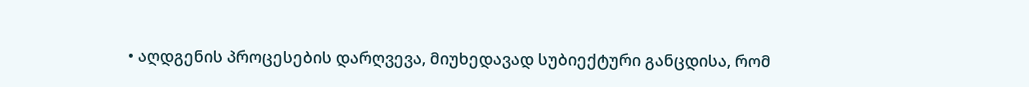• აღდგენის პროცესების დარღვევა, მიუხედავად სუბიექტური განცდისა, რომ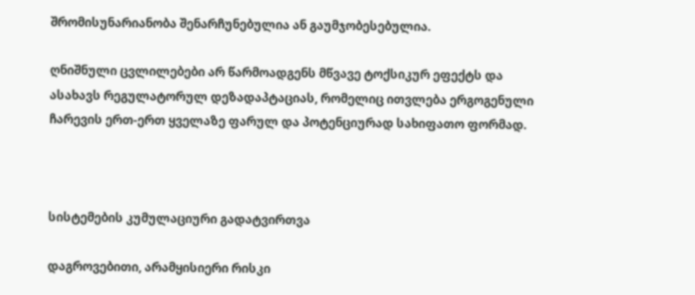შრომისუნარიანობა შენარჩუნებულია ან გაუმჯობესებულია.

ღნიშნული ცვლილებები არ წარმოადგენს მწვავე ტოქსიკურ ეფექტს და ასახავს რეგულატორულ დეზადაპტაციას, რომელიც ითვლება ერგოგენული ჩარევის ერთ-ერთ ყველაზე ფარულ და პოტენციურად სახიფათო ფორმად.



სისტემების კუმულაციური გადატვირთვა

დაგროვებითი, არამყისიერი რისკი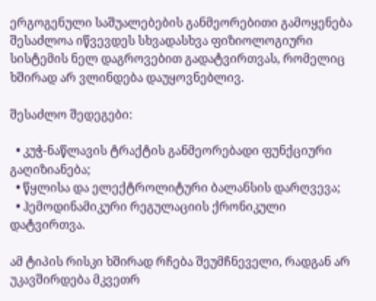ერგოგენული საშუალებების განმეორებითი გამოყენება შესაძლოა იწვევდეს სხვადასხვა ფიზიოლოგიური სისტემის ნელ დაგროვებით გადატვირთვას, რომელიც ხშირად არ ვლინდება დაუყოვნებლივ.

შესაძლო შედეგები:

  • კუჭ-ნაწლავის ტრაქტის განმეორებადი ფუნქციური გაღიზიანება;
  • წყლისა და ელექტროლიტური ბალანსის დარღვევა;
  • ჰემოდინამიკური რეგულაციის ქრონიკული დატვირთვა.

ამ ტიპის რისკი ხშირად რჩება შეუმჩნეველი, რადგან არ უკავშირდება მკვეთრ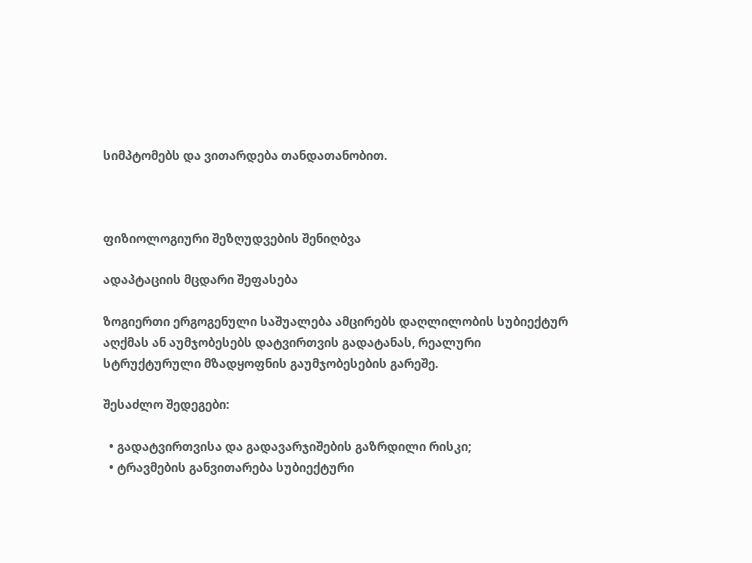სიმპტომებს და ვითარდება თანდათანობით.



ფიზიოლოგიური შეზღუდვების შენიღბვა

ადაპტაციის მცდარი შეფასება

ზოგიერთი ერგოგენული საშუალება ამცირებს დაღლილობის სუბიექტურ აღქმას ან აუმჯობესებს დატვირთვის გადატანას, რეალური სტრუქტურული მზადყოფნის გაუმჯობესების გარეშე.

შესაძლო შედეგები:

  • გადატვირთვისა და გადავარჯიშების გაზრდილი რისკი;
  • ტრავმების განვითარება სუბიექტური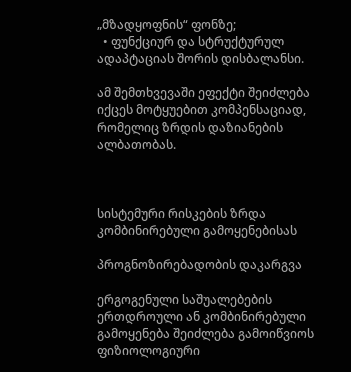„მზადყოფნის“ ფონზე;
  • ფუნქციურ და სტრუქტურულ ადაპტაციას შორის დისბალანსი.

ამ შემთხვევაში ეფექტი შეიძლება იქცეს მოტყუებით კომპენსაციად, რომელიც ზრდის დაზიანების ალბათობას.



სისტემური რისკების ზრდა კომბინირებული გამოყენებისას

პროგნოზირებადობის დაკარგვა

ერგოგენული საშუალებების ერთდროული ან კომბინირებული გამოყენება შეიძლება გამოიწვიოს ფიზიოლოგიური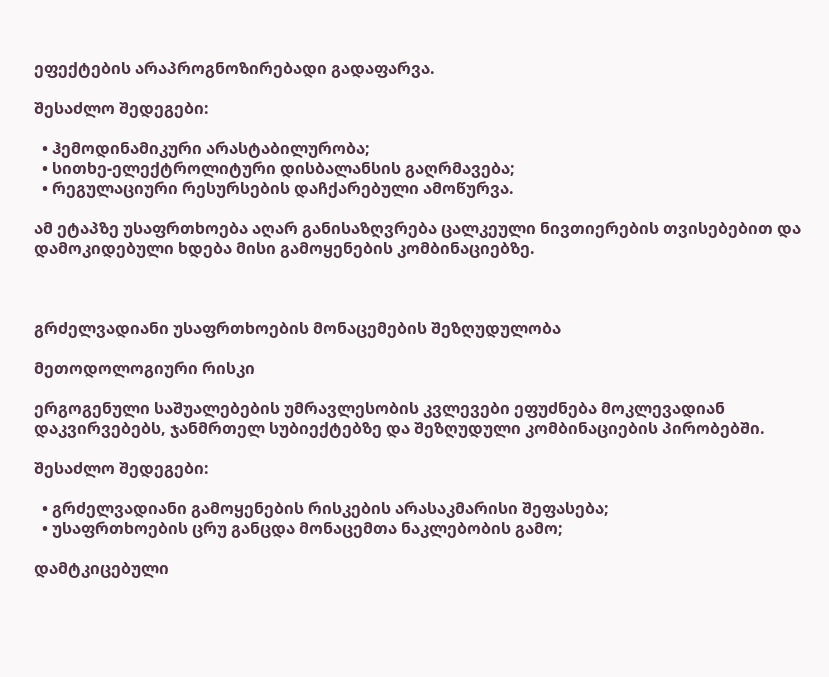ეფექტების არაპროგნოზირებადი გადაფარვა.

შესაძლო შედეგები:

  • ჰემოდინამიკური არასტაბილურობა;
  • სითხე-ელექტროლიტური დისბალანსის გაღრმავება;
  • რეგულაციური რესურსების დაჩქარებული ამოწურვა.

ამ ეტაპზე უსაფრთხოება აღარ განისაზღვრება ცალკეული ნივთიერების თვისებებით და დამოკიდებული ხდება მისი გამოყენების კომბინაციებზე.



გრძელვადიანი უსაფრთხოების მონაცემების შეზღუდულობა

მეთოდოლოგიური რისკი

ერგოგენული საშუალებების უმრავლესობის კვლევები ეფუძნება მოკლევადიან დაკვირვებებს, ჯანმრთელ სუბიექტებზე და შეზღუდული კომბინაციების პირობებში.

შესაძლო შედეგები:

  • გრძელვადიანი გამოყენების რისკების არასაკმარისი შეფასება;
  • უსაფრთხოების ცრუ განცდა მონაცემთა ნაკლებობის გამო;

დამტკიცებული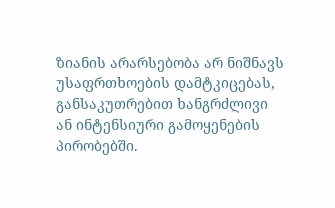ზიანის არარსებობა არ ნიშნავს უსაფრთხოების დამტკიცებას, განსაკუთრებით ხანგრძლივი ან ინტენსიური გამოყენების პირობებში.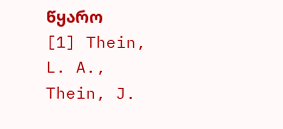წყარო
[1] Thein, L. A., Thein, J.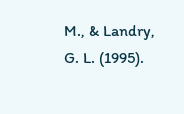M., & Landry, G. L. (1995).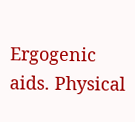Ergogenic aids. Physical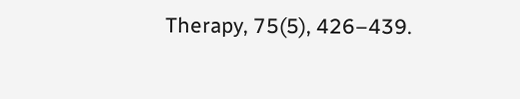Therapy, 75(5), 426–439.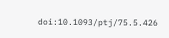doi:10.1093/ptj/75.5.426